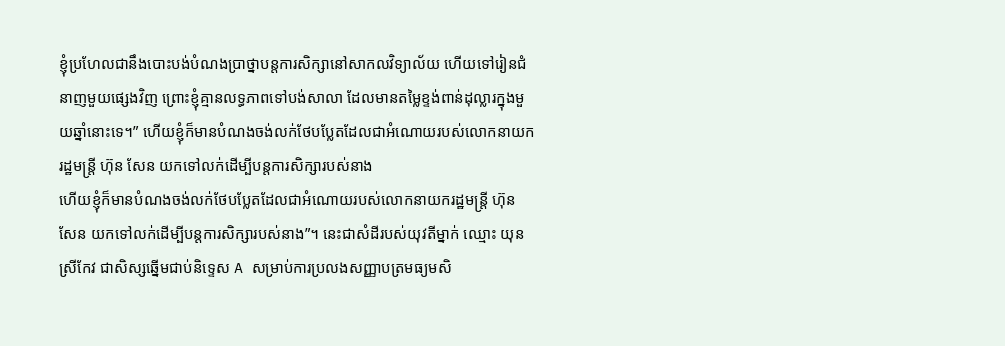ខ្ញុំប្រហែលជានឹងបោះបង់បំណងប្រាថ្នាបន្តការសិក្សានៅសាកលវិទ្យាល័យ ហើយទៅរៀនជំនាញមួយផ្សេងវិញ ព្រោះខ្ញុំគ្មានលទ្ធភាពទៅបង់សាលា ដែលមានតម្លៃខ្ទង់ពាន់ដុល្លារក្នុងមួយឆ្នាំនោះទេ។” ហើយខ្ញុំក៏មានបំណងចង់លក់ថែបប្លែតដែលជាអំណោយរបស់លោកនាយករដ្ឋមន្រ្តី ហ៊ុន សែន យកទៅលក់ដើម្បីបន្តការសិក្សារបស់នាង
ហើយខ្ញុំក៏មានបំណងចង់លក់ថែបប្លែតដែលជាអំណោយរបស់លោកនាយករដ្ឋមន្រ្តី ហ៊ុន សែន យកទៅលក់ដើម្បីបន្តការសិក្សារបស់នាង”។ នេះជាសំដីរបស់យុវតីម្នាក់ ឈ្មោះ យុន ស្រីកែវ ជាសិស្សឆ្នើមជាប់និទ្ទេស A សម្រាប់ការប្រលងសញ្ញាបត្រមធ្យមសិ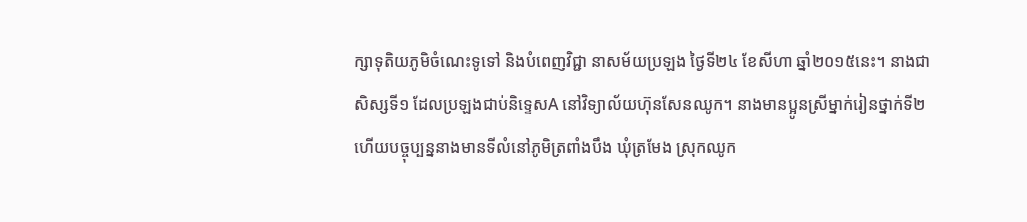ក្សាទុតិយភូមិចំណេះទូទៅ និងបំពេញវិជ្ជា នាសម័យប្រឡង ថ្ងៃទី២៤ ខែសីហា ឆ្នាំ២០១៥នេះ។ នាងជាសិស្សទី១ ដែលប្រឡងជាប់និទ្ទេសA នៅវិទ្យាល័យហ៊ុនសែនឈូក។ នាងមានប្អូនស្រីម្នាក់រៀនថ្នាក់ទី២ ហើយបច្ចុប្បន្ននាងមានទីលំនៅភូមិត្រពាំងបឹង ឃុំត្រមែង ស្រុកឈូក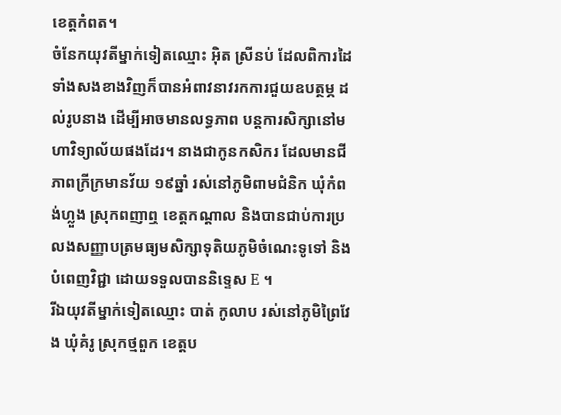ខេត្តកំពត។
ចំនែកយុវតីម្នាក់ទៀតឈ្មោះ អ៊ិត ស្រីនប់ ដែលពិការដៃទាំងសងខាងវិញក៏បានអំពាវនាវរកការជួយឧបត្ថម្ភ ដល់រូបនាង ដើម្បីអាចមានលទ្ធភាព បន្តការសិក្សានៅមហាវិទ្យាល័យផងដែរ។ នាងជាកូនកសិករ ដែលមានជីភាពក្រីក្រមានវ័យ ១៩ឆ្នាំ រស់នៅភូមិពាមជំនិក ឃុំកំពង់ហ្លួង ស្រុកពញាឮ ខេត្តកណ្តាល និងបានជាប់ការប្រលងសញ្ញាបត្រមធ្យមសិក្សាទុតិយភូមិចំណេះទូទៅ និងបំពេញវិជ្ជា ដោយទទួលបាននិទ្ទេស E ។
រីឯយុវតីម្នាក់ទៀតឈ្មោះ បាត់ កូលាប រស់នៅភូមិព្រៃវែង ឃុំគំរូ ស្រុកថ្មពួក ខេត្តប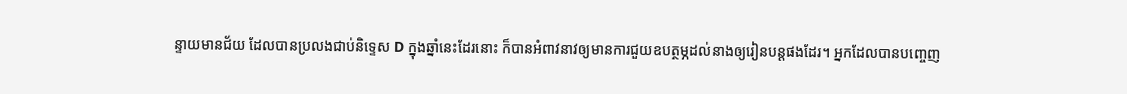ន្ទាយមានជ័យ ដែលបានប្រលងជាប់និទ្ទេស D ក្នុងឆ្នាំនេះដែរនោះ ក៏បានអំពាវនាវឲ្យមានការជួយឧបត្ថម្ភដល់នាងឲ្យរៀនបន្តផងដែរ។ អ្នកដែលបានបញ្ចេញ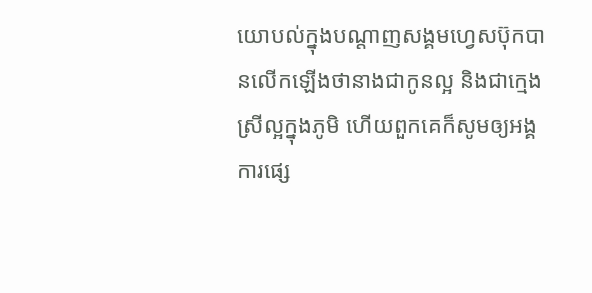យោបល់ក្នុងបណ្តាញសង្គមហ្វេសប៊ុកបានលើកឡើងថានាងជាកូនល្អ និងជាក្មេងស្រីល្អក្នុងភូមិ ហើយពួកគេក៏សូមឲ្យអង្គការផ្សេ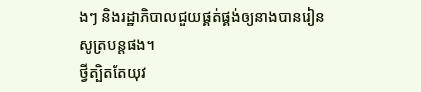ងៗ និងរដ្ឋាភិបាលជួយផ្គត់ផ្គង់ឲ្យនាងបានរៀនសូត្របន្តផង។
ថ្វីត្បិតតែយុវ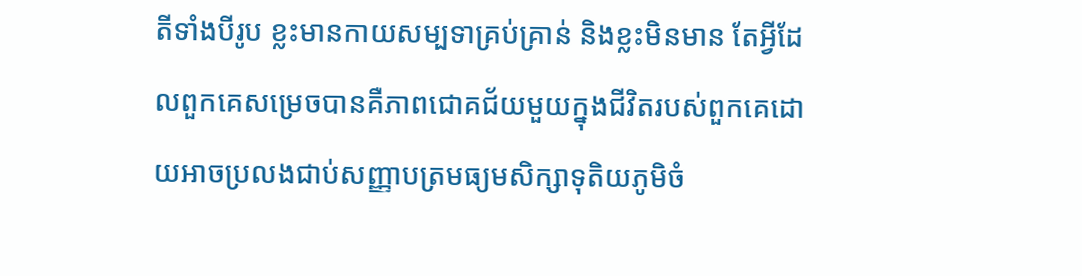តីទាំងបីរូប ខ្លះមានកាយសម្បទាគ្រប់គ្រាន់ និងខ្លះមិនមាន តែអ្វីដែលពួកគេសម្រេចបានគឺភាពជោគជ័យមួយក្នុងជីវិតរបស់ពួកគេដោយអាចប្រលងជាប់សញ្ញាបត្រមធ្យមសិក្សាទុតិយភូមិចំ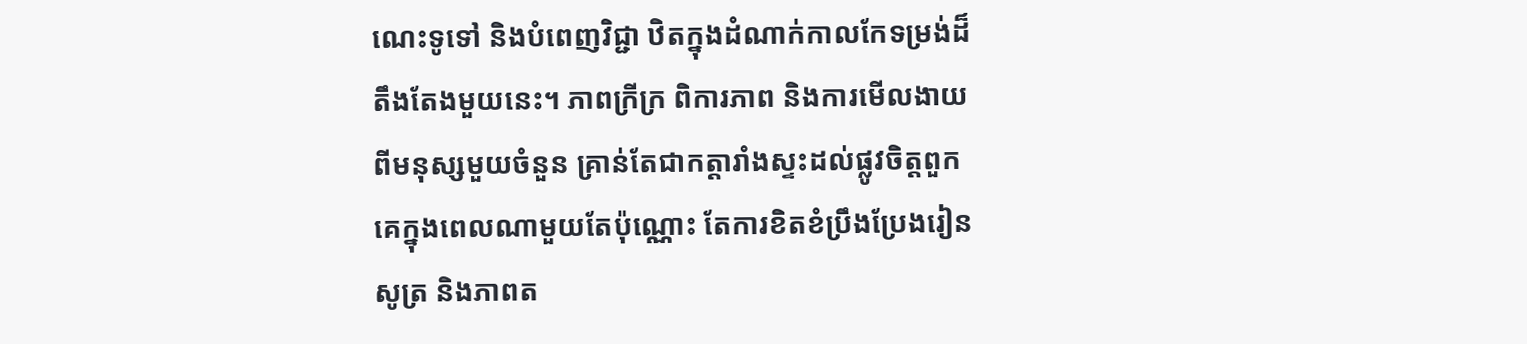ណេះទូទៅ និងបំពេញវិជ្ជា ឋិតក្នុងដំណាក់កាលកែទម្រង់ដ៏តឹងតែងមួយនេះ។ ភាពក្រីក្រ ពិការភាព និងការមើលងាយពីមនុស្សមួយចំនួន គ្រាន់តែជាកត្តារាំងស្ទះដល់ផ្លូវចិត្តពួកគេក្នុងពេលណាមួយតែប៉ុណ្ណោះ តែការខិតខំប្រឹងប្រែងរៀនសូត្រ និងភាពត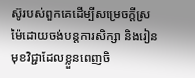ស៊ូរបស់ពួកគេដើម្បីសម្រេចក្តីស្រម៉ៃដោយចង់បន្តការសិក្សា និងរៀនមុខវិជ្ជាដែលខ្លួនពេញចិ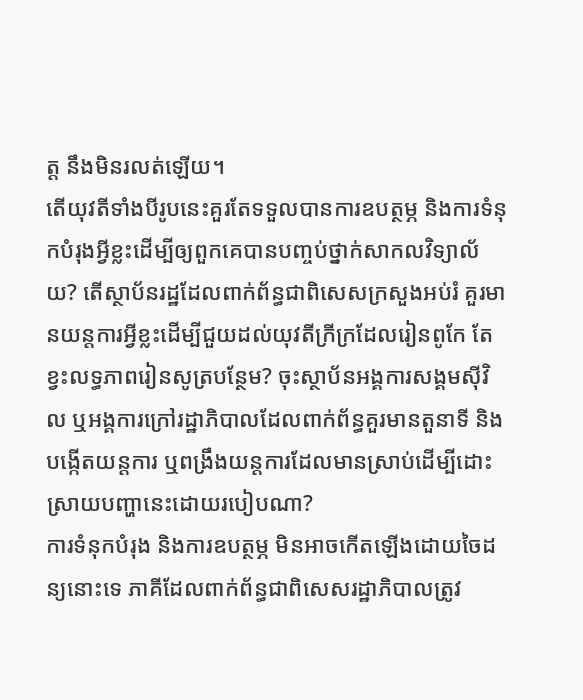ត្ត នឹងមិនរលត់ឡើយ។
តើយុវតីទាំងបីរូបនេះគួរតែទទួលបានការឧបត្ថម្ភ និងការទំនុកបំរុងអ្វីខ្លះដើម្បីឲ្យពួកគេបានបញ្ចប់ថ្នាក់សាកលវិទ្យាល័យ? តើស្ថាប័នរដ្ឋដែលពាក់ព័ន្ធជាពិសេសក្រសួងអប់រំ គួរមានយន្តការអ្វីខ្លះដើម្បីជួយដល់យុវតីក្រីក្រដែលរៀនពូកែ តែខ្វះលទ្ធភាពរៀនសូត្របន្ថែម? ចុះស្ថាប័នអង្គការសង្គមស៊ីវិល ឬអង្គការក្រៅរដ្ឋាភិបាលដែលពាក់ព័ន្ធគួរមានតួនាទី និងបង្កើតយន្តការ ឬពង្រឹងយន្តការដែលមានស្រាប់ដើម្បីដោះស្រាយបញ្ហានេះដោយរបៀបណា?
ការទំនុកបំរុង និងការឧបត្ថម្ភ មិនអាចកើតឡើងដោយចៃដន្យនោះទេ ភាគីដែលពាក់ព័ន្ធជាពិសេសរដ្ឋាភិបាលត្រូវ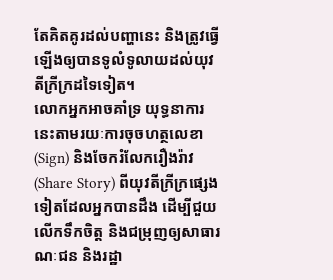តែគិតគូរដល់បញ្ហានេះ និងត្រូវធ្វើឡើងឲ្យបានទូលំទូលាយដល់យុវតីក្រីក្រដទៃទៀត។
លោកអ្នកអាចគាំទ្រ យុទ្ធនាការនេះតាមរយៈការចុចហត្ថលេខា (Sign) និងចែករំលែករឿងរ៉ាវ (Share Story) ពីយុវតីក្រីក្រផ្សេងទៀតដែលអ្នកបានដឹង ដើម្បីជួយលើកទឹកចិត្ត និងជម្រុញឲ្យសាធារណៈជន និងរដ្ឋា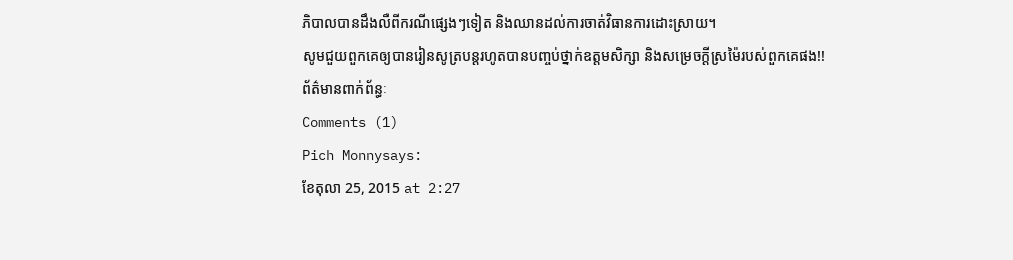ភិបាលបានដឹងលឺពីករណីផ្សេងៗទៀត និងឈានដល់ការចាត់វិធានការដោះស្រាយ។
សូមជួយពួកគេឲ្យបានរៀនសូត្របន្តរហូតបានបញ្ចប់ថ្នាក់ឧត្តមសិក្សា និងសម្រេចក្តីស្រម៉ៃរបស់ពួកគេផង!!
ព័ត៌មានពាក់ព័ន្ធៈ
Comments (1)
Pich Monnysays:
ខែតុលា 25, 2015 at 2:27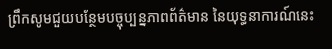ព្រឹកសូមជួយបន្ថែមបច្ចុប្បន្នភាពព័ត៌មាន នៃយុទ្ធនាការណ៍នេះ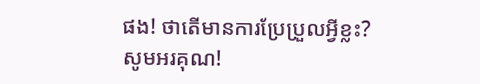ផង! ថាតើមានការប្រែប្រួលអ្វីខ្លះ?
សូមអរគុណ!